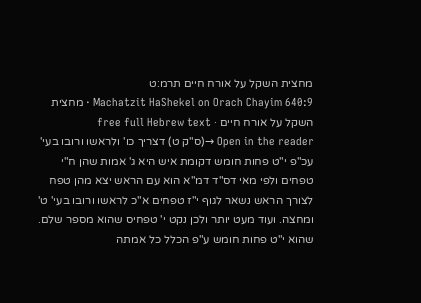מחצית השקל על אורח חיים תרמ:ט
Machatzit HaShekel on Orach Chayim 640:9 · מחצית השקל על אורח חיים · free full Hebrew text
Open in the reader →(ס"ק ט) דצריך כו' ולראשו ורובו בעי' עכ"פ י"ט פחות חומש דקומת איש היא ג' אמות שהן ח"י טפחים ולפי מאי דס"ד דמ"א הוא עם הראש יצא מהן טפח לצורך הראש נשאר לגוף י"ז טפחים א"כ לראשו ורובו בעי' ט' ומחצה. ועוד מעט יותר ולכן נקט י' טפחיס שהוא מספר שלם. שהוא י"ט פחות חומש ע"פ הכלל כל אמתה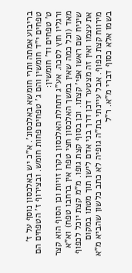בריבוע אמתה ותרי חומשא באלכסונ'. א"כ יש באלכסון נוסף על ז' טפחים י"ד חומשין והם ג' טפחים פחות חומש. ובצירוף ז' הטפחים הם ט' טפחים וד' חומשין:
ורגליו חוץ לסכה. אע"ג דתחלת האלכסון בקרן זויות וכן הסוף הוא קצר מאד (וכל כמה שאין במשך האלכסון חצי טפח אין ברחבו טפח) וא"א שיניח שם ראשו אפי' קצתו. וכן בסוף קצת גופו. מ"מ קצת יוכל לכפוף את עצמו ואין זה מצטער דכן דרך בני אדם לישן תוך מטתו במקום מירווח קצת כפוף. אבל עיינתי בת"ה גופיה לא כתב כלשון שהביא מ"א בשמו אלא כסוף דברי מ"א. ר"ל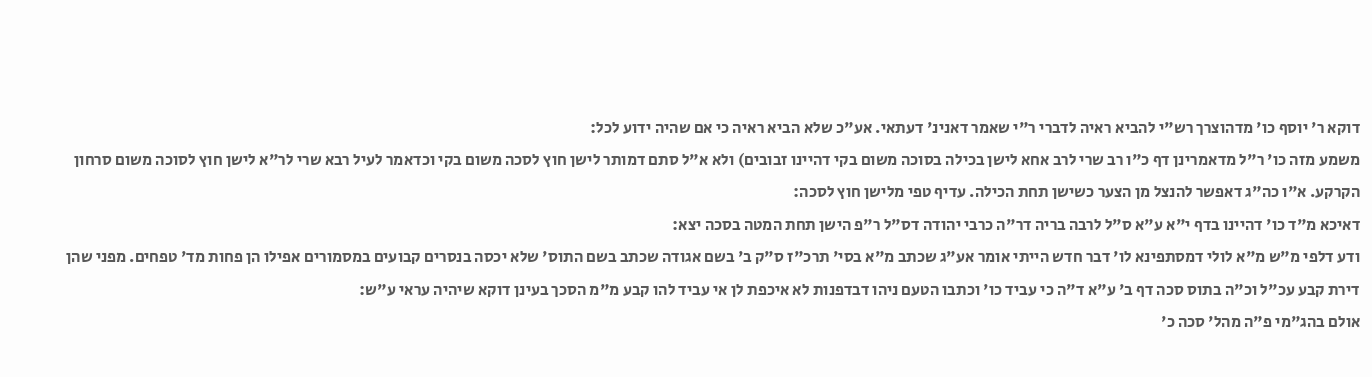דוקא ר' יוסף כו' מדהוצרך רש"י להביא ראיה לדברי ר"י שאמר דאנינ' דעתאי. אע"כ שלא הביא ראיה כי אם שהיה ידוע לכל:
משמע מזה כו' ר"ל מדאמרינן דף כ"ו רב שרי לרב אחא לישן בכילה בסוכה משום בקי דהיינו זבובים) ולא א"ל סתם דמותר לישן חוץ לסכה משום בקי וכדאמר לעיל רבא שרי לר"א לישן חוץ לסוכה משום סרחון הקרקע. א"ו כה"ג דאפשר להנצל מן הצער כשישן תחת הכילה. עדיף טפי מלישן חוץ לסכה:
דאיכא מ"ד כו' דהיינו בדף י"א ע"א ס"ל לרבה בריה דר"ה כרבי יהודה דס"ל ר"פ הישן תחת המטה בסכה יצא:
ודע דלפי מ"ש מ"א לולי דמסתפינא לו' דבר חדש הייתי אומר אע"ג שכתב מ"א בסי' תרכ"ז ס"ק ב' בשם אגודה שכתב בשם התוס' שלא יכסה בנסרים קבועים במסמורים אפילו הן פחות מד' טפחים. מפני שהן דירת קבע עכ"ל וכ"ה בתוס סכה דף ב' ע"א ד"ה כי עביד כו' וכתבו הטעם ניהו דבדפנות לא איכפת לן אי עביד להו קבע מ"מ הסכך בעינן דוקא שיהיה עראי ע"ש:
אולם בהג"מי פ"ה מהל' סכה כ'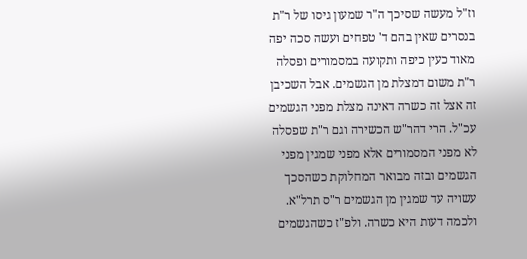וז"ל מעשה שסיכך ה"ר שמעון גיסו של ר"ת בנסרים שאין בהם ד' טפחים ועשה סכה יפה מאוד כעין כיפה ותקועה במסמורים ופסלה ר"ת משום דמצלת מן הגשמים. אבל השכיבן זה אצל זה כשרה דאינה מצלת מפני הגשמים עכ"ל. הרי דהר"ש הכשירה וגם ר"ת שפסלה לא מפני המסמורים אלא מפני שמגין מפני הגשמים ובזה מבואר המחלוקת כשהסכך עשויה עד שמגין מן הגשמים ר"ס תרל"א. ולכמה דעות היא כשרה. ולפ"ז כשהגשמים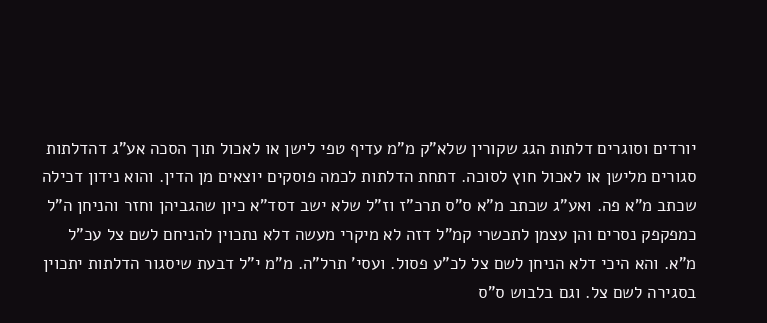יורדים וסוגרים דלתות הגג שקורין שלא"ק מ"מ עדיף טפי לישן או לאכול תוך הסכה אע"ג דהדלתות סגורים מלישן או לאכול חוץ לסוכה. דתחת הדלתות לכמה פוסקים יוצאים מן הדין. והוא נידון דכילה שכתב מ"א פה. ואע"ג שכתב מ"א ס"ס תרכ"ז וז"ל שלא ישב דסד"א כיון שהגביהן וחזר והניחן ה"ל כמפקפק נסרים והן עצמן לתכשרי קמ"ל דזה לא מיקרי מעשה דלא נתכוין להניחם לשם צל עכ"ל מ"א. והא היכי דלא הניחן לשם צל לכ"ע פסול. ועסי' תרל"ה. מ"מ י"ל דבעת שיסגור הדלתות יתכוין בסגירה לשם צל. וגם בלבוש ס"ס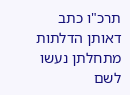תרכ"ו כתב דאותן הדלתות מתחלתן נעשו לשם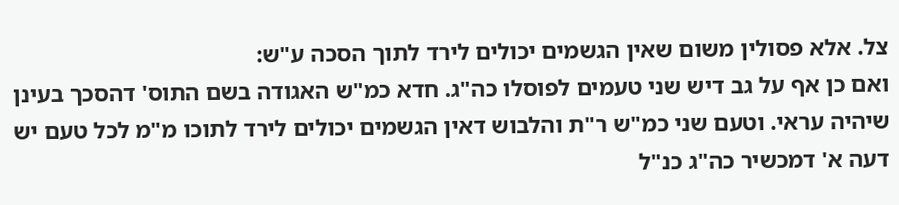צל. אלא פסולין משום שאין הגשמים יכולים לירד לתוך הסכה ע"ש:
ואם כן אף על גב דיש שני טעמים לפוסלו כה"ג. חדא כמ"ש האגודה בשם התוס' דהסכך בעינן שיהיה עראי. וטעם שני כמ"ש ר"ת והלבוש דאין הגשמים יכולים לירד לתוכו מ"מ לכל טעם יש דעה א' דמכשיר כה"ג כנ"ל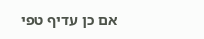אם כן עדיף טפי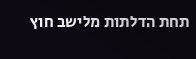תחת הדלתות מלישב חוץ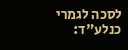לסכה לגמרי כנלע"ד: